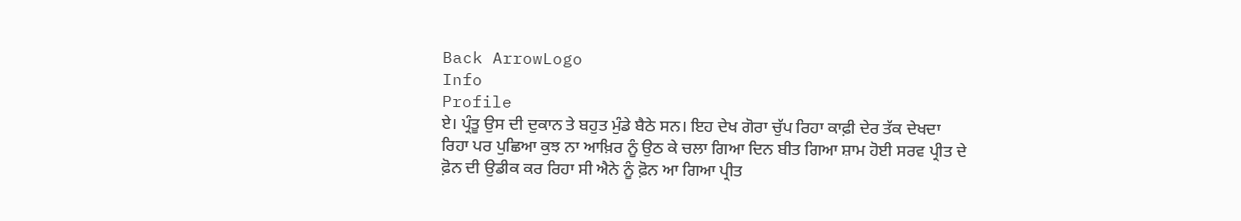Back ArrowLogo
Info
Profile
ਏ। ਪ੍ਰੰਤੂ ਉਸ ਦੀ ਦੁਕਾਨ ਤੇ ਬਹੁਤ ਮੁੰਡੇ ਬੈਠੇ ਸਨ। ਇਹ ਦੇਖ ਗੋਰਾ ਚੁੱਪ ਰਿਹਾ ਕਾਫ਼ੀ ਦੇਰ ਤੱਕ ਦੇਖਦਾ ਰਿਹਾ ਪਰ ਪੁਛਿਆ ਕੁਝ ਨਾ ਆਖ਼ਿਰ ਨੂੰ ਉਠ ਕੇ ਚਲਾ ਗਿਆ ਦਿਨ ਬੀਤ ਗਿਆ ਸ਼ਾਮ ਹੋਈ ਸਰਵ ਪ੍ਰੀਤ ਦੇ ਫ਼ੋਨ ਦੀ ਉਡੀਕ ਕਰ ਰਿਹਾ ਸੀ ਐਨੇ ਨੂੰ ਫ਼ੋਨ ਆ ਗਿਆ ਪ੍ਰੀਤ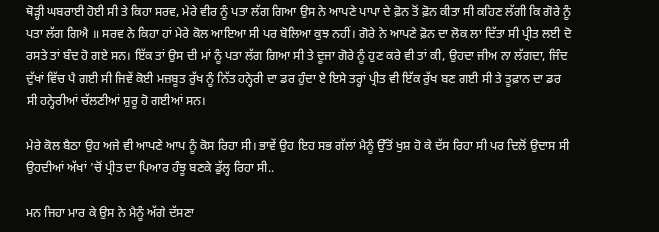ਥੋੜ੍ਹੀ ਘਬਰਾਈ ਹੋਈ ਸੀ ਤੇ ਕਿਹਾ ਸਰਵ, ਮੇਰੇ ਵੀਰ ਨੂੰ ਪਤਾ ਲੱਗ ਗਿਆ ਉਸ ਨੇ ਆਪਣੇ ਪਾਪਾ ਦੇ ਫ਼ੋਨ ਤੋਂ ਫ਼ੋਨ ਕੀਤਾ ਸੀ ਕਹਿਣ ਲੱਗੀ ਕਿ ਗੋਰੇ ਨੂੰ ਪਤਾ ਲੱਗ ਗਿਐ ॥ ਸਰਵ ਨੇ ਕਿਹਾ ਹਾਂ ਮੇਰੇ ਕੋਲ ਆਇਆ ਸੀ ਪਰ ਬੋਲਿਆ ਕੁਝ ਨਹੀਂ। ਗੋਰੇ ਨੇ ਆਪਣੇ ਫ਼ੋਨ ਦਾ ਲੋਕ ਲਾ ਦਿੱਤਾ ਸੀ ਪ੍ਰੀਤ ਲਈ ਦੋ ਰਸਤੇ ਤਾਂ ਬੰਦ ਹੋ ਗਏ ਸਨ। ਇੱਕ ਤਾਂ ਉਸ ਦੀ ਮਾਂ ਨੂੰ ਪਤਾ ਲੱਗ ਗਿਆ ਸੀ ਤੇ ਦੂਜਾ ਗੋਰੇ ਨੂੰ ਹੁਣ ਕਰੇ ਵੀ ਤਾਂ ਕੀ, ਉਹਦਾ ਜੀਅ ਨਾ ਲੱਗਦਾ, ਜਿੰਦ ਦੁੱਖਾਂ ਵਿੱਚ ਪੈ ਗਈ ਸੀ ਜਿਵੇਂ ਕੋਈ ਮਜ਼ਬੂਤ ਰੁੱਖ ਨੂੰ ਨਿੱਤ ਹਨ੍ਹੇਰੀ ਦਾ ਡਰ ਹੁੰਦਾ ਏ ਇਸੇ ਤਰ੍ਹਾਂ ਪ੍ਰੀਤ ਵੀ ਇੱਕ ਰੁੱਖ ਬਣ ਗਈ ਸੀ ਤੇ ਤੂਫ਼ਾਨ ਦਾ ਡਰ ਸੀ ਹਨ੍ਹੇਰੀਆਂ ਚੱਲਣੀਆਂ ਸ਼ੁਰੂ ਹੋ ਗਈਆਂ ਸਨ।

ਮੇਰੇ ਕੋਲ ਬੈਠਾ ਉਹ ਅਜੇ ਵੀ ਆਪਣੇ ਆਪ ਨੂੰ ਕੋਸ ਰਿਹਾ ਸੀ। ਭਾਵੇਂ ਉਹ ਇਹ ਸਭ ਗੱਲਾਂ ਮੈਨੂੰ ਉੱਤੋਂ ਖੁਸ਼ ਹੋ ਕੇ ਦੱਸ ਰਿਹਾ ਸੀ ਪਰ ਦਿਲੋਂ ਉਦਾਸ ਸੀ ਉਹਦੀਆਂ ਅੱਖਾਂ 'ਚੋਂ ਪ੍ਰੀਤ ਦਾ ਪਿਆਰ ਹੰਝੂ ਬਣਕੇ ਡੁੱਲ੍ਹ ਰਿਹਾ ਸੀ..

ਮਨ ਜਿਹਾ ਮਾਰ ਕੇ ਉਸ ਨੇ ਮੈਨੂੰ ਅੱਗੇ ਦੱਸਣਾ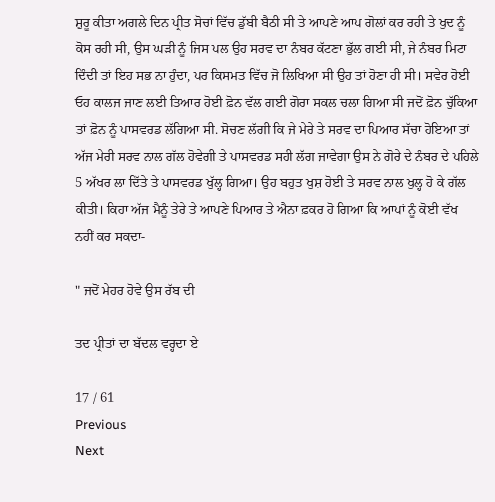ਸ਼ੁਰੂ ਕੀਤਾ ਅਗਲੇ ਦਿਨ ਪ੍ਰੀਤ ਸੋਚਾਂ ਵਿੱਚ ਡੁੱਬੀ ਬੈਠੀ ਸੀ ਤੇ ਆਪਣੇ ਆਪ ਗੋਲਾਂ ਕਰ ਰਹੀ ਤੇ ਖੁਦ ਨੂੰ ਕੋਸ ਰਹੀ ਸੀ, ਉਸ ਘੜੀ ਨੂੰ ਜਿਸ ਪਲ ਉਹ ਸਰਵ ਦਾ ਨੰਬਰ ਕੱਟਣਾ ਭੁੱਲ ਗਈ ਸੀ, ਜੇ ਨੰਬਰ ਮਿਟਾ ਦਿੰਦੀ ਤਾਂ ਇਹ ਸਭ ਨਾ ਹੁੰਦਾ, ਪਰ ਕਿਸਮਤ ਵਿੱਚ ਜੋ ਲਿਖਿਆ ਸੀ ਉਹ ਤਾਂ ਹੋਣਾ ਹੀ ਸੀ। ਸਵੇਰ ਹੋਈ ਓਹ ਕਾਲਜ ਜਾਣ ਲਈ ਤਿਆਰ ਹੋਈ ਫ਼ੋਨ ਵੱਲ ਗਈ ਗੋਰਾ ਸਕਲ ਚਲਾ ਗਿਆ ਸੀ ਜਦੋਂ ਫ਼ੋਨ ਚੁੱਕਿਆ ਤਾਂ ਫ਼ੋਨ ਨੂੰ ਪਾਸਵਰਡ ਲੱਗਿਆ ਸੀ. ਸੋਚਣ ਲੱਗੀ ਕਿ ਜੇ ਮੇਰੇ ਤੇ ਸਰਵ ਦਾ ਪਿਆਰ ਸੱਚਾ ਹੋਇਆ ਤਾਂ ਅੱਜ ਮੇਰੀ ਸਰਵ ਨਾਲ ਗੱਲ ਹੋਵੇਗੀ ਤੇ ਪਾਸਵਰਡ ਸਹੀ ਲੱਗ ਜਾਵੇਗਾ ਉਸ ਨੇ ਗੋਰੇ ਦੇ ਨੰਬਰ ਦੇ ਪਹਿਲੇ 5 ਅੱਖਰ ਲਾ ਦਿੱਤੇ ਤੇ ਪਾਸਵਰਡ ਖੁੱਲ੍ਹ ਗਿਆ। ਉਹ ਬਹੁਤ ਖੁਸ਼ ਹੋਈ ਤੇ ਸਰਵ ਨਾਲ ਖੁਲ੍ਹ ਹੋ ਕੇ ਗੱਲ ਕੀਤੀ। ਕਿਹਾ ਅੱਜ ਮੈਨੂੰ ਤੇਰੇ ਤੇ ਆਪਣੇ ਪਿਆਰ ਤੇ ਐਨਾ ਫ਼ਕਰ ਹੋ ਗਿਆ ਕਿ ਆਪਾਂ ਨੂੰ ਕੋਈ ਵੱਖ ਨਹੀਂ ਕਰ ਸਕਦਾ-

" ਜਦੋਂ ਮੇਹਰ ਹੋਵੇ ਉਸ ਰੱਬ ਦੀ

ਤਦ ਪ੍ਰੀਤਾਂ ਦਾ ਬੱਦਲ ਵਰ੍ਹਦਾ ਏ

17 / 61
Previous
Next